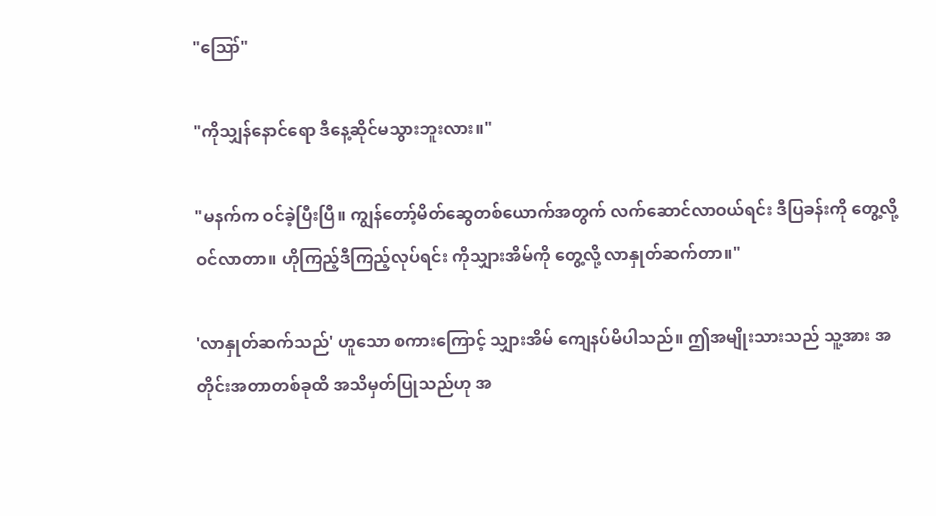"ဪ"

"ကိုသျှန်နောင်ရော ဒီနေ့ဆိုင်မသွားဘူးလား။"

"မနက်က ဝင်ခဲ့ပြီးပြီ။ ကျွန်တော့်မိတ်ဆွေတစ်ယောက်အတွက် လက်ဆောင်လာဝယ်ရင်း ဒီပြခန်းကို တွေ့လို့ဝင်လာတာ။ ဟိုကြည့်ဒီကြည့်လုပ်ရင်း ကိုသျှားအိမ်ကို တွေ့လို့ လာနှုတ်ဆက်တာ။"

'လာနှုတ်ဆက်သည်' ဟူသော စကားကြောင့် သျှားအိမ် ကျေနပ်မိပါသည်။ ဤအမျိုးသားသည် သူ့အား အတိုင်းအတာတစ်ခုထိ အသိမှတ်ပြုသည်ဟု အ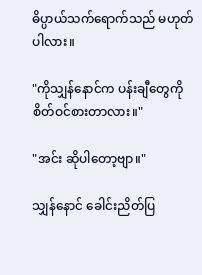ဓိပ္ပာယ်သက်ရောက်သည် မဟုတ်ပါလား။

"ကိုသျှန်နောင်က ပန်းချီတွေကို စိတ်ဝင်စားတာလား။"

"အင်း ဆိုပါတော့ဗျာ။"

သျှန်နောင် ခေါင်းညိတ်ပြ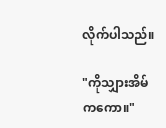လိုက်ပါသည်။

"ကိုသျှားအိမ်ကကော။"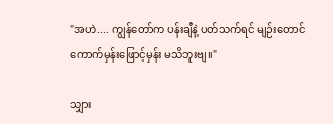"အဟဲ.... ကျွန်တော်က ပန်းချီနဲ့ ပတ်သက်ရင် မျဉ်းတောင် ကောက်မှန်းဖြောင့်မှန်း မသိဘူးဗျ။"

သျှား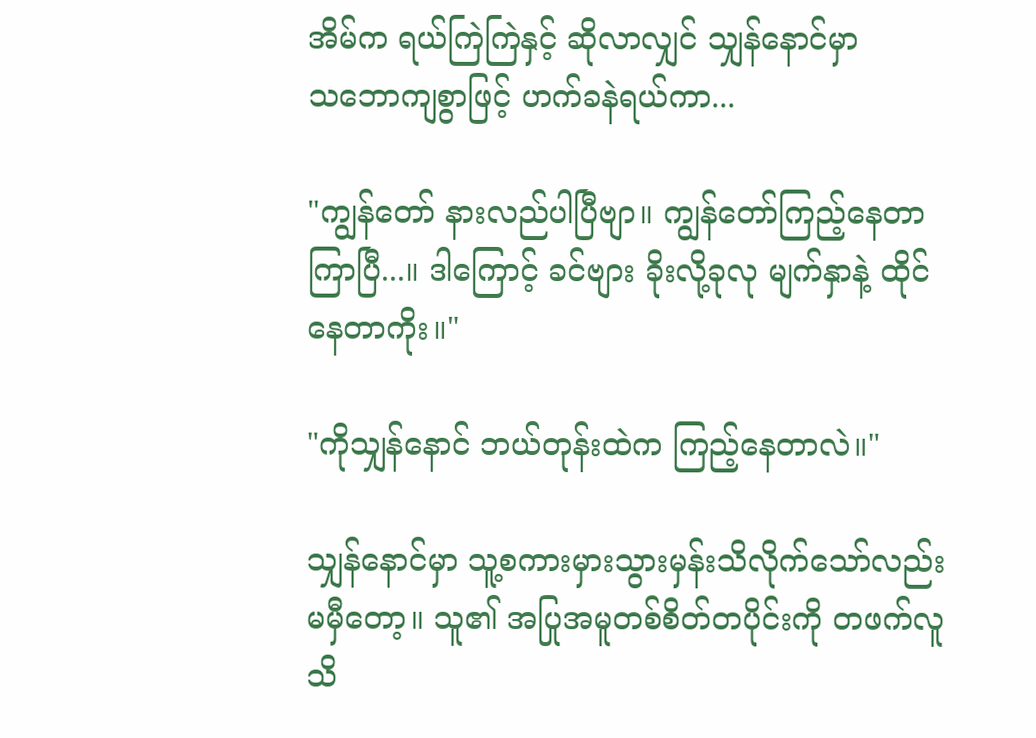အိမ်က ရယ်ကြဲကြဲနှင့် ဆိုလာလျှင် သျှန်နောင်မှာ သ‌ဘောကျစွာဖြင့် ဟက်ခနဲရယ်ကာ...

"ကျွန်တော် နားလည်ပါပြီဗျာ။ ကျွန်တော်ကြည့်နေတာ ကြာပြီ...။ ဒါကြောင့် ခင်ဗျား ခိုးလို့ခုလု မျက်နှာနဲ့ ထိုင်နေတာကိုး။"

"ကိုသျှန်နောင် ဘယ်တုန်းထဲက ကြည့်နေတာလဲ။"

သျှန်နောင်မှာ သူ့စကားမှားသွားမှန်းသိလိုက်သော်လည်း မမှီတော့။ သူ၏ အပြုအမူတစ်စိတ်တပိုင်းကို တဖက်လူ သိ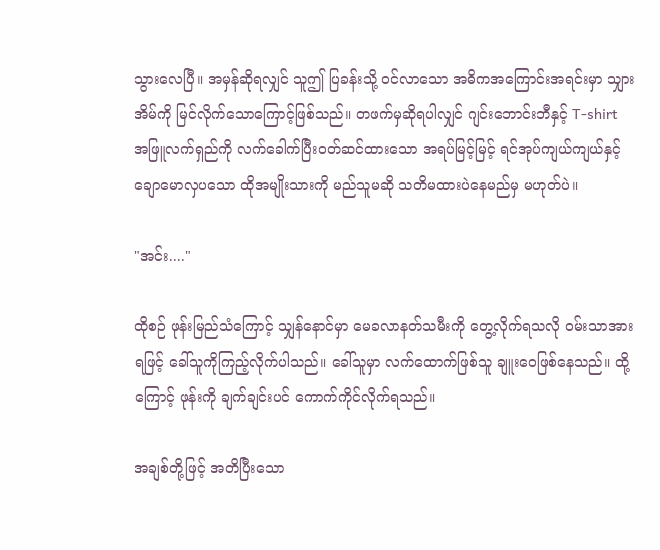သွားလေပြီ။ အမှန်ဆိုရလျှင် သူဤ ပြခန်းသို့ ဝင်လာသော အဓိကအကြောင်းအရင်းမှာ သျှားအိမ်ကို မြင်လိုက်သောကြောင့်ဖြစ်သည်။ တဖက်မှဆိုရပါလျှင် ဂျင်းဘောင်းဘီနှင့် T-shirt အဖြူလက်ရှည်ကို လက်ခေါက်ပြီးဝတ်ဆင်ထားသော အရပ်မြင့်မြင့် ရင်အုပ်ကျယ်ကျယ်နှင့် ချောမောလှပသော ထိုအမျိုးသားကို မည်သူမဆို သတိမထားပဲနေမည်မှ မဟုတ်ပဲ။

"အင်း...."

ထိုစဉ် ဖုန်းမြည်သံကြောင့် သျှန်နောင်မှာ မေခလာနတ်သမီးကို တွေ့လိုက်ရသလို ဝမ်းသာအားရဖြင့် ခေါ်သူကိုကြည့်လိုက်ပါသည်။ ခေါ်သူမှာ လက်ထောက်ဖြစ်သူ ချူးဝေဖြစ်နေသည်။ ထို့ကြောင့် ဖုန်းကို ချက်ချင်းပင် ကောက်ကိုင်လိုက်ရသည်။

အချစ်တို့ဖြင့် အတိပြီးသော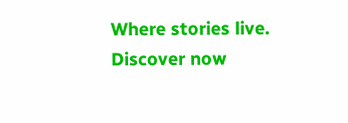Where stories live. Discover now